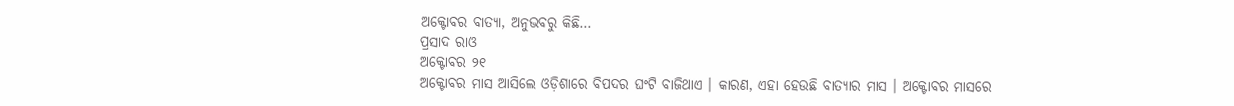ଅକ୍ଟୋବର ବାତ୍ୟା, ଅନୁଭବରୁ କିଛି…
ପ୍ରସାଦ ରାଓ
ଅକ୍ଟୋବର ୨୧
ଅକ୍ଟୋବର ମାସ ଆସିଲେ ଓଡ଼ିଶାରେ ବିପଦର ଘଂଟି ବାଜିଥାଏ । କାରଣ, ଏହା ହେଉଛି ବାତ୍ୟାର ମାସ । ଅକ୍ଟୋବର ମାସରେ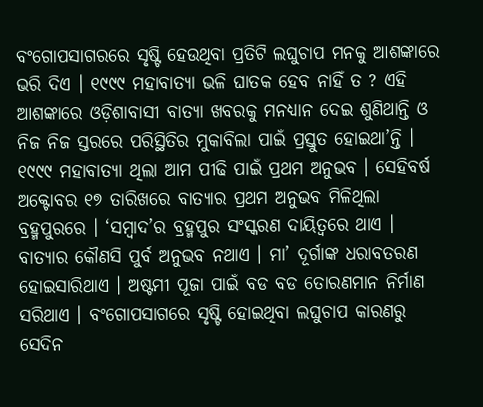ବଂଗୋପସାଗରରେ ସୃଷ୍ଟି ହେଉଥିବା ପ୍ରତିଟି ଲଘୁଚାପ ମନକୁ ଆଶଙ୍କାରେ ଭରି ଦିଏ । ୧୯୯୯ ମହାବାତ୍ୟା ଭଳି ଘାତକ ହେବ ନାହିଁ ତ ? ଏହି ଆଶଙ୍କାରେ ଓଡ଼ିଶାବାସୀ ବାତ୍ୟା ଖବରକୁ ମନଧ୍ୟାନ ଦେଇ ଶୁଣିଥାନ୍ତି ଓ ନିଜ ନିଜ ସ୍ତରରେ ପରିସ୍ଥିତିର ମୁକାବିଲା ପାଇଁ ପ୍ରସ୍ତୁତ ହୋଇଥା’ନ୍ତି । ୧୯୯୯ ମହାବାତ୍ୟା ଥିଲା ଆମ ପୀଢି ପାଇଁ ପ୍ରଥମ ଅନୁଭବ । ସେହିବର୍ଷ ଅକ୍ଟୋବର ୧୭ ତାରିଖରେ ବାତ୍ୟାର ପ୍ରଥମ ଅନୁଭବ ମିଳିଥିଲା ବ୍ରହ୍ମପୁରରେ । ‘ସମ୍ବାଦ’ର ବ୍ରହ୍ମପୁର ସଂସ୍କରଣ ଦାୟିତ୍ୱରେ ଥାଏ । ବାତ୍ୟାର କୌଣସି ପୁର୍ବ ଅନୁଭବ ନଥାଏ । ମା’ ଦୂର୍ଗାଙ୍କ ଧରାବତରଣ ହୋଇସାରିଥାଏ । ଅଷ୍ଟମୀ ପୂଜା ପାଇଁ ବଡ ବଡ ତୋରଣମାନ ନିର୍ମାଣ ସରିଥାଏ । ବଂଗୋପସାଗରେ ସୃଷ୍ଟି ହୋଇଥିବା ଲଘୁଚାପ କାରଣରୁ ସେଦିନ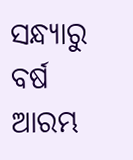ସନ୍ଧ୍ୟାରୁ ବର୍ଷ ଆରମ୍ଭ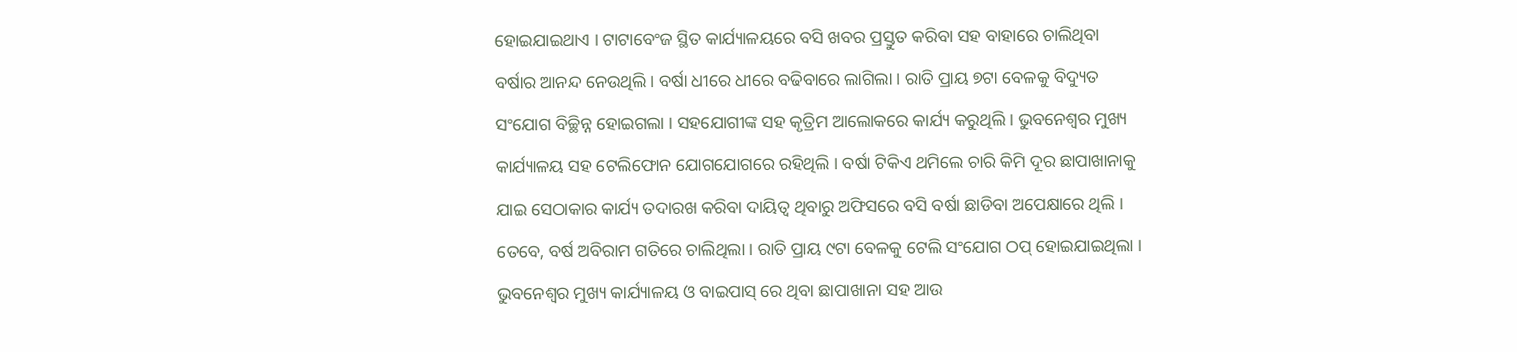ହୋଇଯାଇଥାଏ । ଟାଟାବେଂଜ ସ୍ଥିତ କାର୍ଯ୍ୟାଳୟରେ ବସି ଖବର ପ୍ରସ୍ତୁତ କରିବା ସହ ବାହାରେ ଚାଲିଥିବା ବର୍ଷାର ଆନନ୍ଦ ନେଉଥିଲି । ବର୍ଷା ଧୀରେ ଧୀରେ ବଢିବାରେ ଲାଗିଲା । ରାତି ପ୍ରାୟ ୭ଟା ବେଳକୁ ବିଦ୍ୟୁତ ସଂଯୋଗ ବିଚ୍ଛିନ୍ନ ହୋଇଗଲା । ସହଯୋଗୀଙ୍କ ସହ କୃତ୍ରିମ ଆଲୋକରେ କାର୍ଯ୍ୟ କରୁଥିଲି । ଭୁବନେଶ୍ୱର ମୁଖ୍ୟ କାର୍ଯ୍ୟାଳୟ ସହ ଟେଲିଫୋନ ଯୋଗଯୋଗରେ ରହିଥିଲି । ବର୍ଷା ଟିକିଏ ଥମିଲେ ଚାରି କିମି ଦୂର ଛାପାଖାନାକୁ ଯାଇ ସେଠାକାର କାର୍ଯ୍ୟ ତଦାରଖ କରିବା ଦାୟିତ୍ୱ ଥିବାରୁ ଅଫିସରେ ବସି ବର୍ଷା ଛାଡିବା ଅପେକ୍ଷାରେ ଥିଲି । ତେବେ, ବର୍ଷ ଅବିରାମ ଗତିରେ ଚାଲିଥିଲା । ରାତି ପ୍ରାୟ ୯ଟା ବେଳକୁ ଟେଲି ସଂଯୋଗ ଠପ୍ ହୋଇଯାଇଥିଲା । ଭୁବନେଶ୍ୱର ମୁଖ୍ୟ କାର୍ଯ୍ୟାଳୟ ଓ ବାଇପାସ୍ ରେ ଥିବା ଛାପାଖାନା ସହ ଆଉ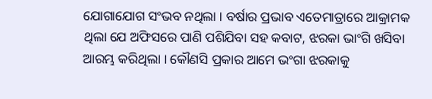ଯୋଗାଯୋଗ ସଂଭବ ନଥିଲା । ବର୍ଷାର ପ୍ରଭାବ ଏତେମାତ୍ରାରେ ଆକ୍ରାମକ ଥିଲା ଯେ ଅଫିସରେ ପାଣି ପଶିଯିବା ସହ କବାଟ, ଝରକା ଭାଂଗି ଖସିବା ଆରମ୍ଭ କରିଥିଲା । କୌଣସି ପ୍ରକାର ଆମେ ଭଂଗା ଝରକାକୁ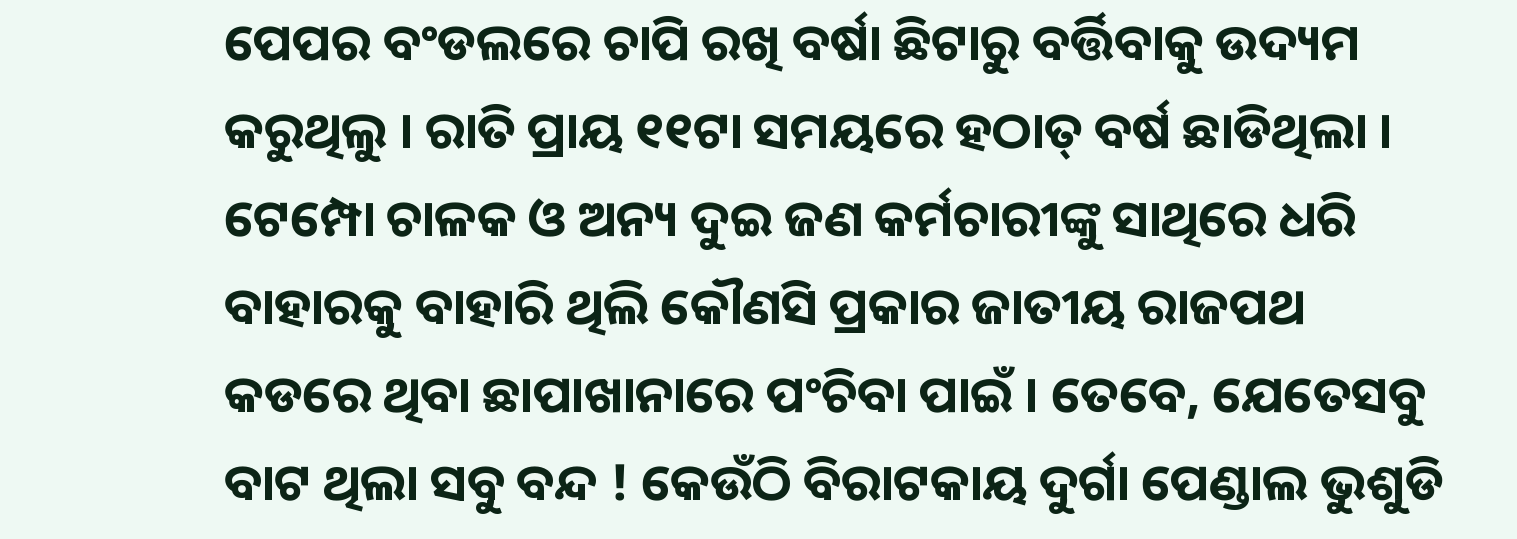ପେପର ବଂଡଲରେ ଚାପି ରଖି ବର୍ଷା ଛିଟାରୁ ବର୍ତ୍ତିବାକୁ ଉଦ୍ୟମ କରୁଥିଲୁ । ରାତି ପ୍ରାୟ ୧୧ଟା ସମୟରେ ହଠାତ୍ ବର୍ଷ ଛାଡିଥିଲା । ଟେମ୍ପୋ ଚାଳକ ଓ ଅନ୍ୟ ଦୁଇ ଜଣ କର୍ମଚାରୀଙ୍କୁ ସାଥିରେ ଧରି ବାହାରକୁ ବାହାରି ଥିଲି କୌଣସି ପ୍ରକାର ଜାତୀୟ ରାଜପଥ କଡରେ ଥିବା ଛାପାଖାନାରେ ପଂଚିବା ପାଇଁ । ତେବେ, ଯେତେସବୁ ବାଟ ଥିଲା ସବୁ ବନ୍ଦ ! କେଉଁଠି ବିରାଟକାୟ ଦୁର୍ଗା ପେଣ୍ଡାଲ ଭୁଶୁଡି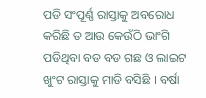ପଡି ସଂପୂର୍ଣ୍ଣ ରାସ୍ତାକୁ ଅବରୋଧ କରିଛି ତ ଆଉ କେଉଁଠି ଭାଂଗି ପଡିଥିବା ବଡ ବଡ ଗଛ ଓ ଲାଇଟ ଖୁଂଟ ରାସ୍ତାକୁ ମାଡି ବସିଛି । ବର୍ଷା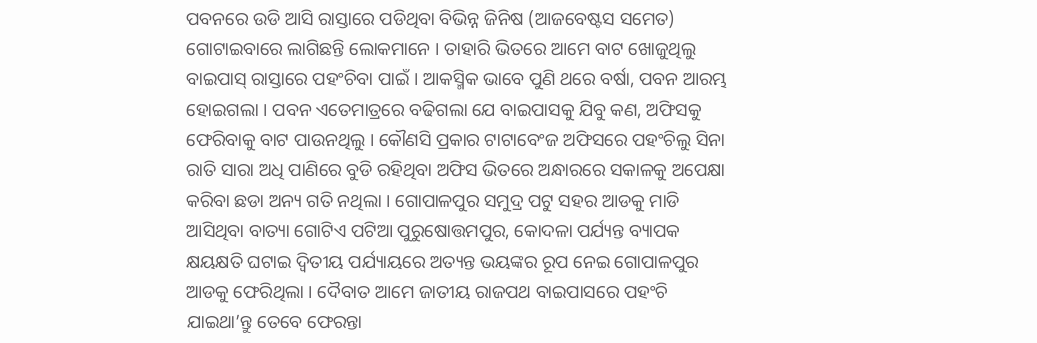ପବନରେ ଉଡି ଆସି ରାସ୍ତାରେ ପଡିଥିବା ବିଭିନ୍ନ ଜିନିଷ (ଆଜବେଷ୍ଟସ ସମେତ) ଗୋଟାଇବାରେ ଲାଗିଛନ୍ତି ଲୋକମାନେ । ତାହାରି ଭିତରେ ଆମେ ବାଟ ଖୋଜୁଥିଲୁ ବାଇପାସ୍ ରାସ୍ତାରେ ପହଂଚିବା ପାଇଁ । ଆକସ୍ମିକ ଭାବେ ପୁଣି ଥରେ ବର୍ଷା, ପବନ ଆରମ୍ଭ ହୋଇଗଲା । ପବନ ଏତେମାତ୍ରରେ ବଢିଗଲା ଯେ ବାଇପାସକୁ ଯିବୁ କଣ, ଅଫିସକୁ ଫେରିବାକୁ ବାଟ ପାଉନଥିଲୁ । କୌଣସି ପ୍ରକାର ଟାଟାବେଂଜ ଅଫିସରେ ପହଂଚିଲୁ ସିନା ରାତି ସାରା ଅଧି ପାଣିରେ ବୁଡି ରହିଥିବା ଅଫିସ ଭିତରେ ଅନ୍ଧାରରେ ସକାଳକୁ ଅପେକ୍ଷା କରିବା ଛଡା ଅନ୍ୟ ଗତି ନଥିଲା । ଗୋପାଳପୁର ସମୁଦ୍ର ପଟୁ ସହର ଆଡକୁ ମାଡି ଆସିଥିବା ବାତ୍ୟା ଗୋଟିଏ ପଟିଆ ପୁରୁଷୋତ୍ତମପୁର, କୋଦଳା ପର୍ଯ୍ୟନ୍ତ ବ୍ୟାପକ କ୍ଷୟକ୍ଷତି ଘଟାଇ ଦ୍ୱିତୀୟ ପର୍ଯ୍ୟାୟରେ ଅତ୍ୟନ୍ତ ଭୟଙ୍କର ରୂପ ନେଇ ଗୋପାଳପୁର ଆଡକୁ ଫେରିଥିଲା । ଦୈବାତ ଆମେ ଜାତୀୟ ରାଜପଥ ବାଇପାସରେ ପହଂଚି ଯାଇଥା’ନ୍ତୁ ତେବେ ଫେରନ୍ତା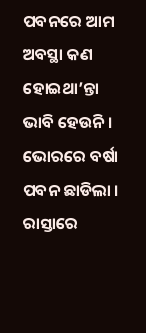ପବନରେ ଆମ ଅବସ୍ଥା କଣ ହୋଇଥା’ନ୍ତା ଭାବି ହେଉନି । ଭୋରରେ ବର୍ଷା ପବନ ଛାଡିଲା । ରାସ୍ତାରେ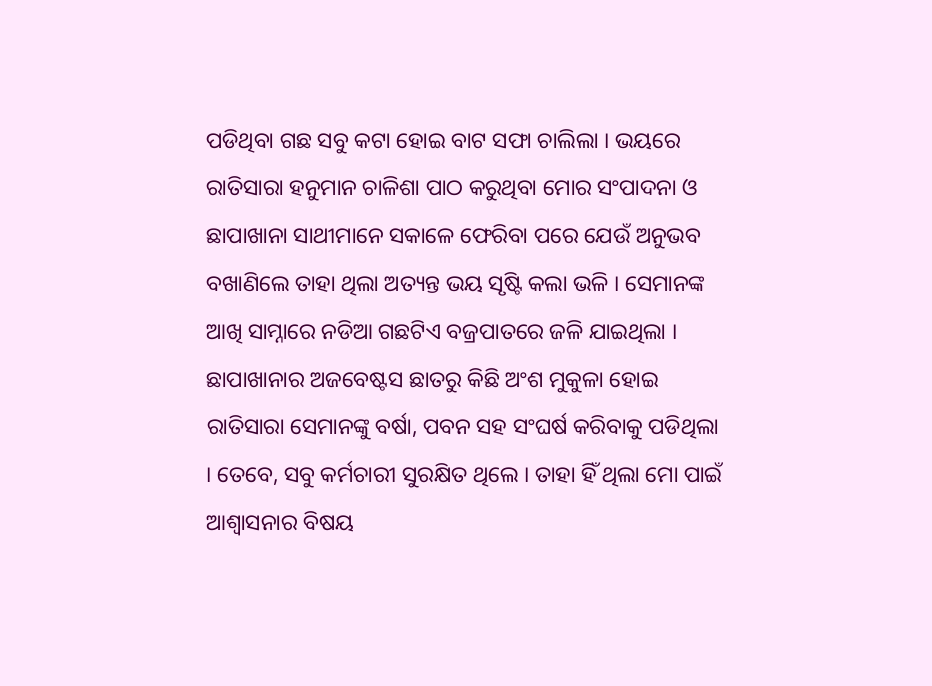ପଡିଥିବା ଗଛ ସବୁ କଟା ହୋଇ ବାଟ ସଫା ଚାଲିଲା । ଭୟରେ ରାତିସାରା ହନୁମାନ ଚାଳିଶା ପାଠ କରୁଥିବା ମୋର ସଂପାଦନା ଓ ଛାପାଖାନା ସାଥୀମାନେ ସକାଳେ ଫେରିବା ପରେ ଯେଉଁ ଅନୁଭବ ବଖାଣିଲେ ତାହା ଥିଲା ଅତ୍ୟନ୍ତ ଭୟ ସୃଷ୍ଟି କଲା ଭଳି । ସେମାନଙ୍କ ଆଖି ସାମ୍ନାରେ ନଡିଆ ଗଛଟିଏ ବଜ୍ରପାତରେ ଜଳି ଯାଇଥିଲା । ଛାପାଖାନାର ଅଜବେଷ୍ଟସ ଛାତରୁ କିଛି ଅଂଶ ମୁକୁଳା ହୋଇ ରାତିସାରା ସେମାନଙ୍କୁ ବର୍ଷା, ପବନ ସହ ସଂଘର୍ଷ କରିବାକୁ ପଡିଥିଲା । ତେବେ, ସବୁ କର୍ମଚାରୀ ସୁରକ୍ଷିତ ଥିଲେ । ତାହା ହିଁ ଥିଲା ମୋ ପାଇଁ ଆଶ୍ୱାସନାର ବିଷୟ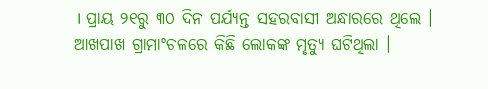। ପ୍ରାୟ ୨୧ରୁ ୩୦ ଦିନ ପର୍ଯ୍ୟନ୍ତ ସହରବାସୀ ଅନ୍ଧାରରେ ଥିଲେ । ଆଖପାଖ ଗ୍ରାମାଂଚଳରେ କିଛି ଲୋକଙ୍କ ମୃତ୍ୟୁ ଘଟିଥିଲା ।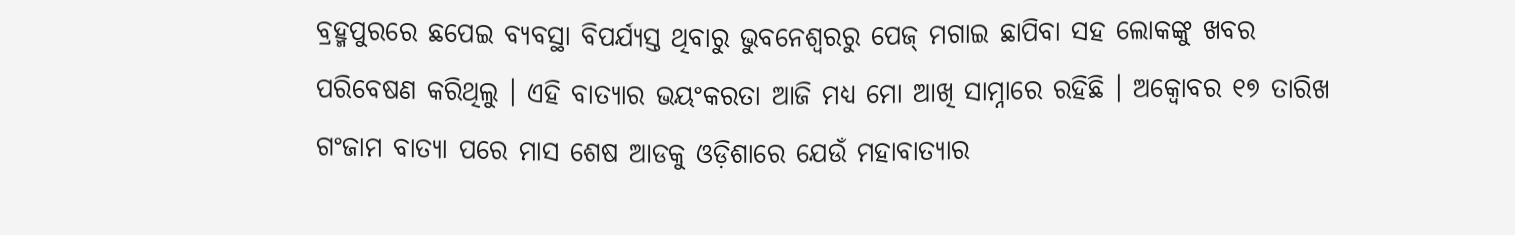ବ୍ରହ୍ମପୁରରେ ଛପେଇ ବ୍ୟବସ୍ଥା ବିପର୍ଯ୍ୟସ୍ତ ଥିବାରୁ ଭୁବନେଶ୍ୱରରୁ ପେଜ୍ ମଗାଇ ଛାପିବା ସହ ଲୋକଙ୍କୁ ଖବର ପରିବେଷଣ କରିଥିଲୁ । ଏହି ବାତ୍ୟାର ଭୟଂକରତା ଆଜି ମଧ୍ୟ ମୋ ଆଖି ସାମ୍ନାରେ ରହିଛି । ଅକ୍ୱୋବର ୧୭ ତାରିଖ ଗଂଜାମ ବାତ୍ୟା ପରେ ମାସ ଶେଷ ଆଡକୁ ଓଡ଼ିଶାରେ ଯେଉଁ ମହାବାତ୍ୟାର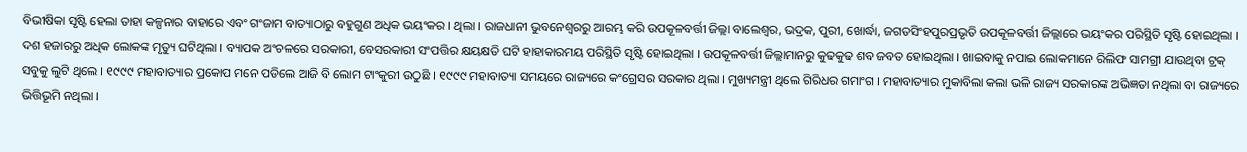ବିଭୀଷିକା ସୃଷ୍ଟି ହେଲା ତାହା କଳ୍ପନାର ବାହାରେ ଏବଂ ଗଂଜାମ ବାତ୍ୟାଠାରୁ ବହୁଗୁଣ ଅଧିକ ଭୟଂକର । ଥିଲା । ରାଜଧାନୀ ଭୁବନେଶ୍ୱରରୁ ଆରମ୍ଭ କରି ଉପକୂଳବର୍ତ୍ତୀ ଜିଲ୍ଲା ବାଲେଶ୍ୱର, ଭଦ୍ରକ, ପୁରୀ, ଖୋର୍ଦ୍ଧା, ଜଗତସିଂହପୁରପ୍ରଭୃତି ଉପକୂଳବର୍ତ୍ତୀ ଜିଲ୍ଲାରେ ଭୟଂକର ପରିସ୍ଥିତି ସୃଷ୍ଟି ହୋଇଥିଲା । ଦଶ ହଜାରରୁ ଅଧିକ ଲୋକଙ୍କ ମୃତ୍ୟୁ ଘଟିଥିଲା । ବ୍ୟାପକ ଅଂଚଳରେ ସରକାରୀ, ବେସରକାରୀ ସଂପତ୍ତିର କ୍ଷୟକ୍ଷତି ଘଟି ହାହାକାରମୟ ପରିସ୍ଥିତି ସୃଷ୍ଟି ହୋଇଥିଲା । ଉପକୂଳବର୍ତ୍ତୀ ଜିଲ୍ଲାମାନରୁ କୁଢକୁଢ ଶବ ଜବତ ହୋଇଥିଲା । ଖାଇବାକୁ ନପାଇ ଲୋକମାନେ ରିଲିଫ ସାମଗ୍ରୀ ଯାଉଥିବା ଟ୍ରକ୍ ସବୁକୁ ଲୁଟି ଥିଲେ । ୧୯୯୯ ମହାବାତ୍ୟାର ପ୍ରକୋପ ମନେ ପଡିଲେ ଆଜି ବି ଲୋମ ଟାଂକୁରୀ ଉଠୁଛି । ୧୯୯୯ ମହାବାତ୍ୟା ସମୟରେ ରାଜ୍ୟରେ କଂଗ୍ରେସର ସରକାର ଥିଲା । ମୁଖ୍ୟମନ୍ତ୍ରୀ ଥିଲେ ଗିରିଧର ଗମାଂଗ । ମହାବାତ୍ୟାର ମୁକାବିଲା କଲା ଭଳି ରାଜ୍ୟ ସରକାରଙ୍କ ଅଭିଜ୍ଞତା ନଥିଲା ବା ରାଜ୍ୟରେ ଭିତ୍ତିଭୂମି ନଥିଲା ।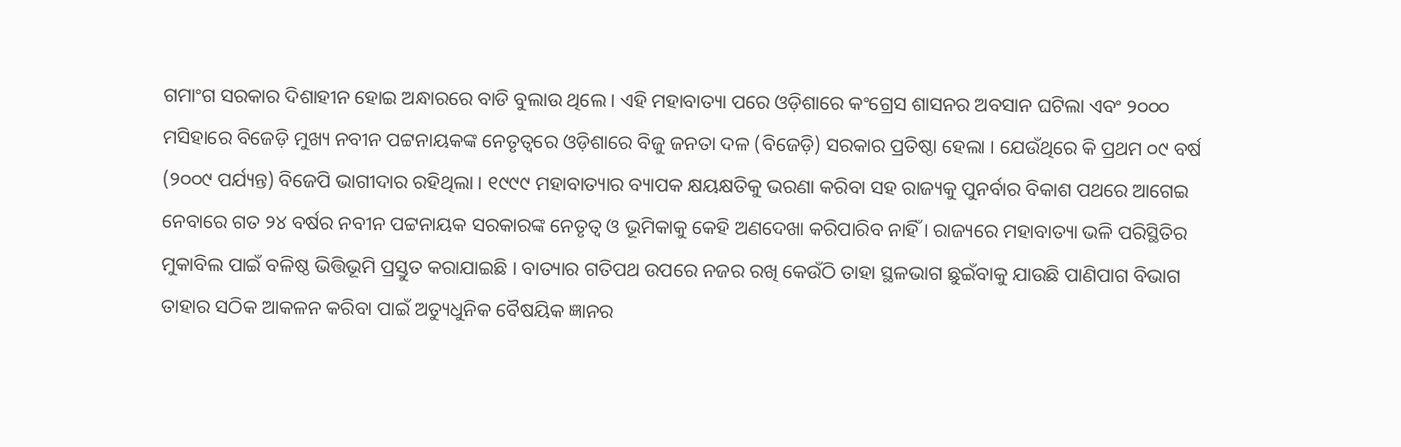ଗମାଂଗ ସରକାର ଦିଶାହୀନ ହୋଇ ଅନ୍ଧାରରେ ବାଡି ବୁଲାଉ ଥିଲେ । ଏହି ମହାବାତ୍ୟା ପରେ ଓଡ଼ିଶାରେ କଂଗ୍ରେସ ଶାସନର ଅବସାନ ଘଟିଲା ଏବଂ ୨୦୦୦ ମସିହାରେ ବିଜେଡ଼ି ମୁଖ୍ୟ ନବୀନ ପଟ୍ଟନାୟକଙ୍କ ନେତୃତ୍ୱରେ ଓଡ଼ିଶାରେ ବିଜୁ ଜନତା ଦଳ (ବିଜେଡ଼ି) ସରକାର ପ୍ରତିଷ୍ଠା ହେଲା । ଯେଉଁଥିରେ କି ପ୍ରଥମ ୦୯ ବର୍ଷ (୨୦୦୯ ପର୍ଯ୍ୟନ୍ତ) ବିଜେପି ଭାଗୀଦାର ରହିଥିଲା । ୧୯୯୯ ମହାବାତ୍ୟାର ବ୍ୟାପକ କ୍ଷୟକ୍ଷତିକୁ ଭରଣା କରିବା ସହ ରାଜ୍ୟକୁ ପୁନର୍ବାର ବିକାଶ ପଥରେ ଆଗେଇ ନେବାରେ ଗତ ୨୪ ବର୍ଷର ନବୀନ ପଟ୍ଟନାୟକ ସରକାରଙ୍କ ନେତୃତ୍ୱ ଓ ଭୂମିକାକୁ କେହି ଅଣଦେଖା କରିପାରିବ ନାହିଁ । ରାଜ୍ୟରେ ମହାବାତ୍ୟା ଭଳି ପରିସ୍ଥିତିର ମୁକାବିଲ ପାଇଁ ବଳିଷ୍ଠ ଭିତ୍ତିଭୂମି ପ୍ରସ୍ତୁତ କରାଯାଇଛି । ବାତ୍ୟାର ଗତିପଥ ଉପରେ ନଜର ରଖି କେଉଁଠି ତାହା ସ୍ଥଳଭାଗ ଛୁଇଁବାକୁ ଯାଉଛି ପାଣିପାଗ ବିଭାଗ ତାହାର ସଠିକ ଆକଳନ କରିବା ପାଇଁ ଅତ୍ୟୁଧୁନିକ ବୈଷୟିକ ଜ୍ଞାନର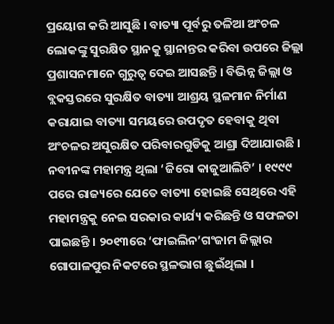ପ୍ରୟୋଗ କରି ଆସୁଛି । ବାତ୍ୟା ପୂର୍ବରୁ ତଳିଆ ଅଂଚଳ ଲୋକଙ୍କୁ ସୁରକ୍ଷିତ ସ୍ଥାନକୁ ସ୍ଥାନାନ୍ତର କରିବା ଉପରେ ଜିଲ୍ଲା ପ୍ରଶାସନମାନେ ଗୁରୁତ୍ୱ ଦେଇ ଆସଛନ୍ତି । ବିଭିନ୍ନ ଜିଲ୍ଲା ଓ ବ୍ଲକସ୍ତରରେ ସୁରକ୍ଷିତ ବାତ୍ୟା ଆଶ୍ରୟ ସ୍ଥଳମାନ ନିର୍ମାଣ କରାଯାଇ ବାତ୍ୟା ସମୟରେ ଉପଦୃତ ହେବାକୁ ଥିବା ଅଂଚଳର ଅସୁରକ୍ଷିତ ପରିବାରଗୁଡିକୁ ଆଶ୍ରା ଦିଆଯାଉଛି । ନବୀନଙ୍କ ମହାମନ୍ତ୍ର ଥିଲା ‘ଜିରୋ କାଜୁଆଲିଟି’ । ୧୯୯୯ ପରେ ରାଜ୍ୟରେ ଯେତେ ବାତ୍ୟା ହୋଇଛି ସେଥିରେ ଏହି ମହାମନ୍ତ୍ରକୁ ନେଇ ସରକାର କାର୍ଯ୍ୟ କରିଛନ୍ତି ଓ ସଫଳତା ପାଇଛନ୍ତି । ୨୦୧୩ରେ ‘ଫାଇଲିନ’ଗଂଜାମ ଜିଲ୍ଲାର ଗୋପାଳପୁର ନିକଟରେ ସ୍ଥଳଭାଗ ଛୁଇଁଥିଲା ।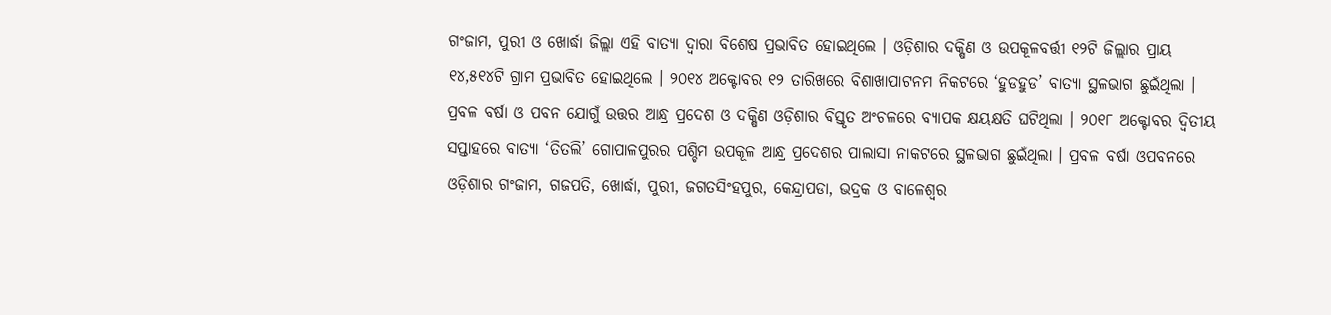ଗଂଜାମ, ପୁରୀ ଓ ଖୋର୍ଦ୍ଧା ଜିଲ୍ଲା ଏହି ବାତ୍ୟା ଦ୍ୱାରା ବିଶେଷ ପ୍ରଭାବିତ ହୋଇଥିଲେ । ଓଡ଼ିଶାର ଦକ୍ଷିଣ ଓ ଉପକୂଳବର୍ତ୍ତୀ ୧୨ଟି ଜିଲ୍ଲାର ପ୍ରାୟ ୧୪,୫୧୪ଟି ଗ୍ରାମ ପ୍ରଭାବିତ ହୋଇଥିଲେ । ୨୦୧୪ ଅକ୍ଟୋବର ୧୨ ତାରିଖରେ ବିଶାଖାପାଟନମ ନିକଟରେ ‘ହୁଡହୁଡ’ ବାତ୍ୟା ସ୍ଥଳଭାଗ ଛୁଇଁଥିଲା । ପ୍ରବଳ ବର୍ଷା ଓ ପବନ ଯୋଗୁଁ ଉତ୍ତର ଆନ୍ଧ୍ର ପ୍ରଦେଶ ଓ ଦକ୍ଷିଣ ଓଡ଼ିଶାର ବିସ୍ତୃତ ଅଂଚଳରେ ବ୍ୟାପକ କ୍ଷୟକ୍ଷତି ଘଟିଥିଲା । ୨୦୧୮ ଅକ୍ଟୋବର ଦ୍ୱିତୀୟ ସପ୍ତାହରେ ବାତ୍ୟା ‘ତିତଲି’ ଗୋପାଳପୁରର ପଶ୍ଚିମ ଉପକୂଳ ଆନ୍ଧ୍ର ପ୍ରଦେଶର ପାଲାସା ନାକଟରେ ସ୍ଥଳଭାଗ ଛୁଇଁଥିଲା । ପ୍ରବଳ ବର୍ଷା ଓପବନରେ ଓଡ଼ିଶାର ଗଂଜାମ, ଗଜପତି, ଖୋର୍ଦ୍ଧା, ପୁରୀ, ଜଗତସିଂହପୁର, କେନ୍ଦ୍ରାପଡା, ଭଦ୍ରକ ଓ ବାଳେଶ୍ୱର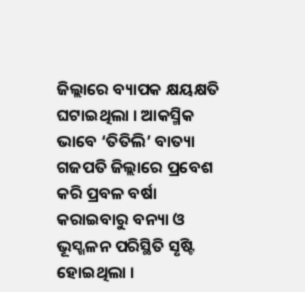ଜିଲ୍ଲାରେ ବ୍ୟାପକ କ୍ଷୟକ୍ଷତି ଘଟାଇଥିଲା । ଆକସ୍ମିକ ଭାବେ ‘ତିତିଲି’ ବାତ୍ୟା ଗଜପତି ଜିଲ୍ଲାରେ ପ୍ରବେଶ କରି ପ୍ରବଳ ବର୍ଷା କରାଇବାରୁ ବନ୍ୟା ଓ ଭୂସ୍ଖଳନ ପରିସ୍ଥିତି ସୃଷ୍ଟି ହୋଇଥିଲା ।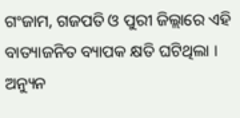ଗଂଜାମ, ଗଜପତି ଓ ପୁରୀ ଜିଲ୍ଲାରେ ଏହି ବାତ୍ୟାଜନିତ ବ୍ୟାପକ କ୍ଷତି ଘଟିଥିଲା । ଅନ୍ୟୁନ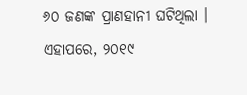୬୦ ଜଣଙ୍କ ପ୍ରାଣହାନୀ ଘଟିଥିଲା । ଏହାପରେ, ୨୦୧୯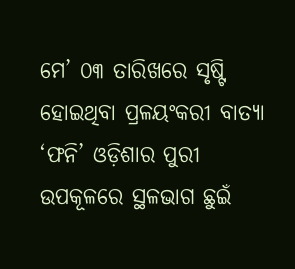ମେ’ ୦୩ ତାରିଖରେ ସୃଷ୍ଟି ହୋଇଥିବା ପ୍ରଳୟଂକରୀ ବାତ୍ୟା ‘ଫନି’ ଓଡ଼ିଶାର ପୁରୀ ଉପକୂଳରେ ସ୍ଥଳଭାଗ ଛୁଇଁ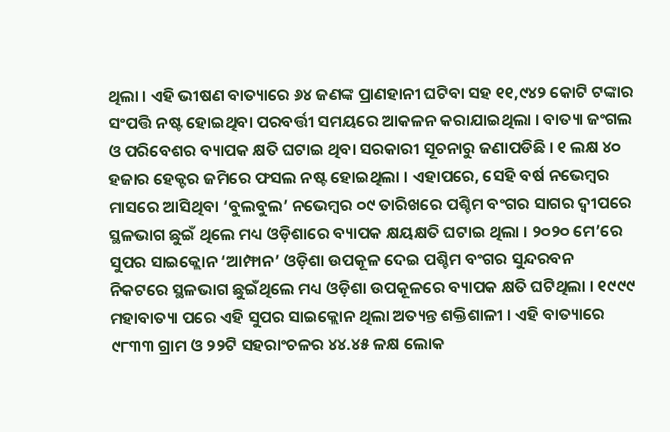ଥିଲା । ଏହି ଭୀଷଣ ବାତ୍ୟାରେ ୬୪ ଜଣଙ୍କ ପ୍ରାଣହାନୀ ଘଟିବା ସହ ୧୧,୯୪୨ କୋଟି ଟଙ୍କାର ସଂପତ୍ତି ନଷ୍ଟ ହୋଇଥିବା ପରବର୍ତ୍ତୀ ସମୟରେ ଆକଳନ କରାଯାଇଥିଲା । ବାତ୍ୟା ଜଂଗଲ ଓ ପରିବେଶର ବ୍ୟାପକ କ୍ଷତି ଘଟାଇ ଥିବା ସରକାରୀ ସୂଚନାରୁ ଜଣାପଡିଛି । ୧ ଲକ୍ଷ ୪୦ ହଜାର ହେକ୍ଟର ଜମିରେ ଫସଲ ନଷ୍ଟ ହୋଇଥିଲା । ଏହାପରେ, ସେହି ବର୍ଷ ନଭେମ୍ବର ମାସରେ ଆସିଥିବା ‘ବୁଲବୁଲ’ ନଭେମ୍ବର ୦୯ ତାରିଖରେ ପଶ୍ଚିମ ବଂଗର ସାଗର ଦ୍ୱୀପରେ ସ୍ଥଳଭାଗ ଛୁଇଁ ଥିଲେ ମଧ୍ୟ ଓଡ଼ିଶାରେ ବ୍ୟାପକ କ୍ଷୟକ୍ଷତି ଘଟାଇ ଥିଲା । ୨୦୨୦ ମେ’ରେ ସୁପର ସାଇକ୍ଲୋନ ‘ଆମ୍ଫାନ’ ଓଡ଼ିଶା ଉପକୂଳ ଦେଇ ପଶ୍ଚିମ ବଂଗର ସୁନ୍ଦରବନ ନିକଟରେ ସ୍ଥଳଭାଗ ଛୁଇଁଥିଲେ ମଧ୍ୟ ଓଡ଼ିଶା ଉପକୂଳରେ ବ୍ୟାପକ କ୍ଷତି ଘଟିଥିଲା । ୧୯୯୯ ମହାବାତ୍ୟା ପରେ ଏହି ସୁପର ସାଇକ୍ଲୋନ ଥିଲା ଅତ୍ୟନ୍ତ ଶକ୍ତିଶାଳୀ । ଏହି ବାତ୍ୟାରେ ୯୮୩୩ ଗ୍ରାମ ଓ ୨୨ଟି ସହରାଂଚଳର ୪୪.୪୫ ଳକ୍ଷ ଲୋକ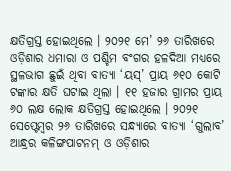କ୍ଷତିଗ୍ରସ୍ତ ହୋଇଥିଲେ । ୨୦୨୧ ମେ’ ୨୬ ତାରିଖରେ ଓଡ଼ିଶାର ଧମାରା ଓ ପଶ୍ଚିମ ବଂଗର ହଳଦିଆ ମଧ୍ୟରେ ସ୍ଥଳଭାଗ ଛୁଇଁ ଥିବା ବାତ୍ୟା ‘ୟସ୍’ ପ୍ରାୟ ୬୧୦ କୋଟି ଟଙ୍କାର କ୍ଷତି ଘଟାଇ ଥିଲା । ୧୧ ହଜାର ଗ୍ରାମର ପ୍ରାୟ ୬୦ ଲକ୍ଷ ଲୋକ କ୍ଷତିଗ୍ରସ୍ତ ହୋଇଥିଲେ । ୨୦୨୧ ସେପ୍ଟେମ୍ବର ୨୬ ତାରିଖରେ ସନ୍ଧ୍ୟାରେ ବାତ୍ୟା ‘ଗୁଲାବ’ ଆନ୍ଧ୍ରର କଳିଙ୍ଗପାଟନମ୍ ଓ ଓଡ଼ିଶାର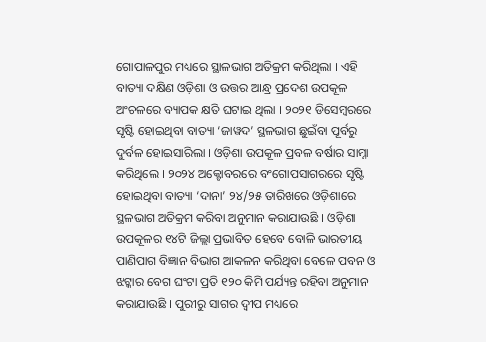ଗୋପାଳପୁର ମଧ୍ୟରେ ସ୍ଥାଳଭାଗ ଅତିକ୍ରମ କରିଥିଲା । ଏହି ବାତ୍ୟା ଦକ୍ଷିଣ ଓଡ଼ିଶା ଓ ଉତ୍ତର ଆନ୍ଧ୍ର ପ୍ରଦେଶ ଉପକୂଳ ଅଂଚଳରେ ବ୍ୟାପକ କ୍ଷତି ଘଟାଇ ଥିଲା । ୨୦୨୧ ଡିସେମ୍ବରରେ ସୃଷ୍ଟି ହୋଇଥିବା ବାତ୍ୟା ‘ଜାୱଦ’ ସ୍ଥଳଭାଗ ଛୁଇଁବା ପୂର୍ବରୁ ଦୁର୍ବଳ ହୋଇସାରିଲା । ଓଡ଼ିଶା ଉପକୂଳ ପ୍ରବଳ ବର୍ଷାର ସାମ୍ନା କରିଥିଲେ । ୨୦୨୪ ଅକ୍ଟୋବରରେ ବଂଗୋପସାଗରରେ ସୃଷ୍ଟି ହୋଇଥିବା ବାତ୍ୟା ‘ଦାନା’ ୨୪/୨୫ ତାରିଖରେ ଓଡ଼ିଶାରେ ସ୍ଥଳଭାଗ ଅତିକ୍ରମ କରିବା ଅନୁମାନ କରାଯାଉଛି । ଓଡ଼ିଶା ଉପକୂଳର ୧୪ଟି ଜିଲ୍ଲା ପ୍ରଭାବିତ ହେବେ ବୋଳି ଭାରତୀୟ ପାଣିପାଗ ବିଜ୍ଞାନ ବିଭାଗ ଆକଳନ କରିଥିବା ବେଳେ ପବନ ଓ ଝଟ୍କାର ବେଗ ଘଂଟା ପ୍ରତି ୧୨୦ କିମି ପର୍ଯ୍ୟନ୍ତ ରହିବା ଅନୁମାନ କରାଯାଉଛି । ପୁରୀରୁ ସାଗର ଦ୍ୱୀପ ମଧ୍ୟରେ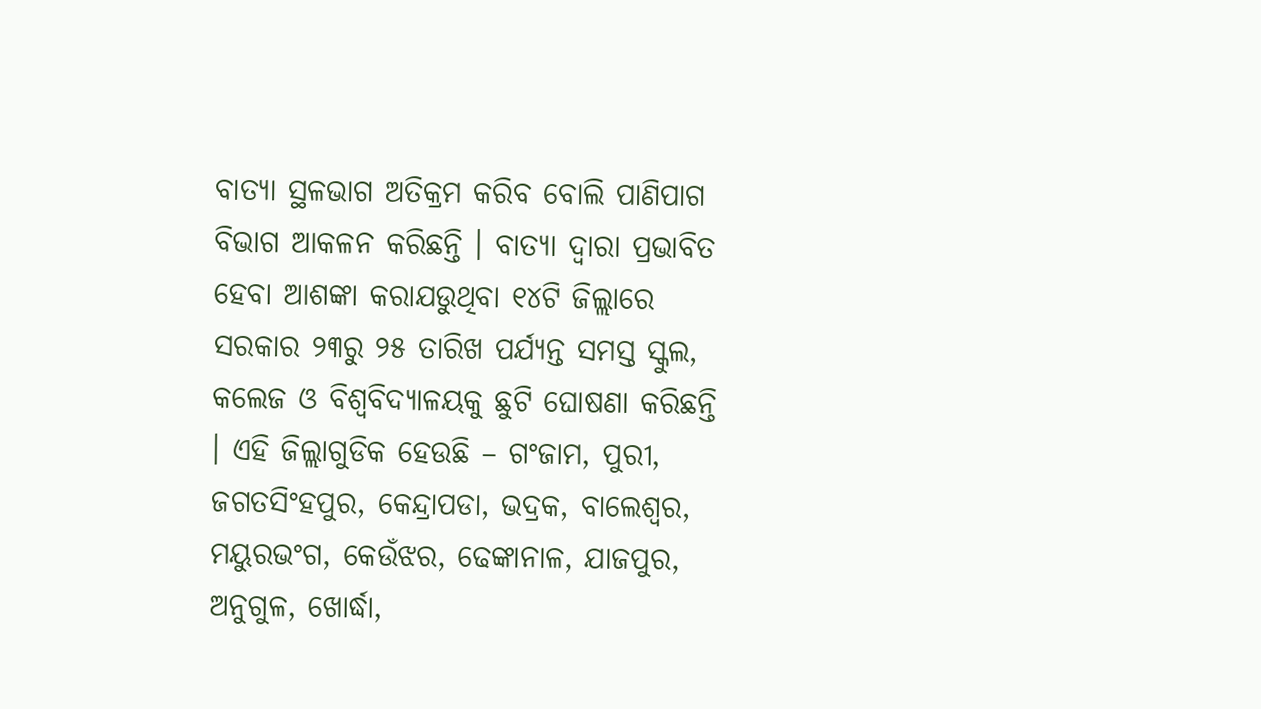ବାତ୍ୟା ସ୍ଥଳଭାଗ ଅତିକ୍ରମ କରିବ ବୋଲି ପାଣିପାଗ ବିଭାଗ ଆକଳନ କରିଛନ୍ତି । ବାତ୍ୟା ଦ୍ୱାରା ପ୍ରଭାବିତ ହେବା ଆଶଙ୍କା କରାଯଉୁଥିବା ୧୪ଟି ଜିଲ୍ଲାରେ ସରକାର ୨୩ରୁ ୨୫ ତାରିଖ ପର୍ଯ୍ୟନ୍ତ ସମସ୍ତ ସ୍କୁଲ, କଲେଜ ଓ ବିଶ୍ୱବିଦ୍ୟାଳୟକୁ ଛୁଟି ଘୋଷଣା କରିଛନ୍ତି । ଏହି ଜିଲ୍ଲାଗୁଡିକ ହେଉଛି – ଗଂଜାମ, ପୁରୀ, ଜଗତସିଂହପୁର, କେନ୍ଦ୍ରାପଡା, ଭଦ୍ରକ, ବାଲେଶ୍ୱର, ମୟୁରଭଂଗ, କେଉଁଝର, ଢେଙ୍କାନାଳ, ଯାଜପୁର, ଅନୁଗୁଳ, ଖୋର୍ଦ୍ଧା,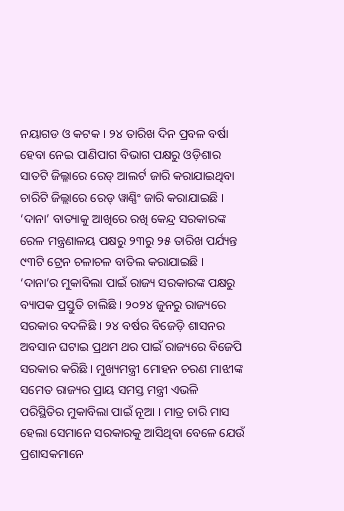ନୟାଗଡ ଓ କଟକ । ୨୪ ତାରିଖ ଦିନ ପ୍ରବଳ ବର୍ଷା ହେବା ନେଇ ପାଣିପାଗ ବିଭାଗ ପକ୍ଷରୁ ଓଡ଼ିଶାର ସାତଟି ଜିଲ୍ଳାରେ ରେଡ୍ ଆଲର୍ଟ ଜାରି କରାଯାଇଥିବା ଚାରିଟି ଜିଲ୍ଲାରେ ରେଡ୍ ୱାଣ୍ଣିଂ ଜାରି କରାଯାଇଛି । ‘ଦାନା’ ବାତ୍ୟାକୁ ଆଖିରେ ରଖି କେନ୍ଦ୍ର ସରକାରଙ୍କ ରେଳ ମନ୍ତ୍ରଣାଳୟ ପକ୍ଷରୁ ୨୩ରୁ ୨୫ ତାରିଖ ପର୍ଯ୍ୟନ୍ତ ୯୩ଟି ଟ୍ରେନ ଚଳାଚଳ ବାତିଲ କରାଯାଇଛି । ‘ଦାନା’ର ମୁକାବିଲା ପାଇଁ ରାଜ୍ୟ ସରକାରଙ୍କ ପକ୍ଷରୁ ବ୍ୟାପକ ପ୍ରସ୍ତୁତି ଚାଲିଛି । ୨୦୨୪ ଜୁନରୁ ରାଜ୍ୟରେ ସରକାର ବଦଳିଛି । ୨୪ ବର୍ଷର ବିଜେଡ଼ି ଶାସନର ଅବସାନ ଘଟାଇ ପ୍ରଥମ ଥର ପାଇଁ ରାଜ୍ୟରେ ବିଜେପି ସରକାର କରିଛି । ମୁଖ୍ୟମନ୍ତ୍ରୀ ମୋହନ ଚରଣ ମାଝୀଙ୍କ ସମେତ ରାଜ୍ୟର ପ୍ରାୟ ସମସ୍ତ ମନ୍ତ୍ରୀ ଏଭଳି ପରିସ୍ଥିତିର ମୁକାବିଲା ପାଇଁ ନୂଆ । ମାତ୍ର ଚାରି ମାସ ହେଲା ସେମାନେ ସରକାରକୁ ଆସିଥିବା ବେଳେ ଯେଉଁ ପ୍ରଶାସକମାନେ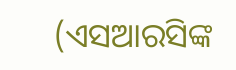(ଏସଆରସିଙ୍କ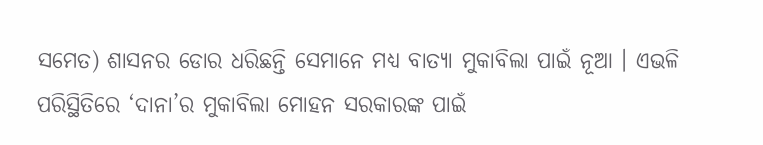ସମେତ) ଶାସନର ଡୋର ଧରିଛନ୍ତି ସେମାନେ ମଧ୍ୟ ବାତ୍ୟା ମୁକାବିଲା ପାଇଁ ନୂଆ । ଏଭଳି ପରିସ୍ଥିତିରେ ‘ଦାନା’ର ମୁକାବିଲା ମୋହନ ସରକାରଙ୍କ ପାଇଁ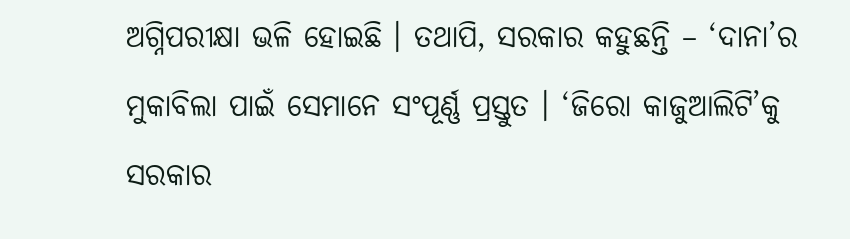ଅଗ୍ନିପରୀକ୍ଷା ଭଳି ହୋଇଛି । ତଥାପି, ସରକାର କହୁଛନ୍ତି – ‘ଦାନା’ର ମୁକାବିଲା ପାଇଁ ସେମାନେ ସଂପୂର୍ଣ୍ଣ ପ୍ରସ୍ତୁତ । ‘ଜିରୋ କାଜୁଆଲିଟି’କୁ ସରକାର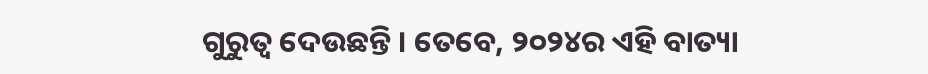ଗୁରୁତ୍ୱ ଦେଉଛନ୍ତି । ତେବେ, ୨୦୨୪ର ଏହି ବାତ୍ୟା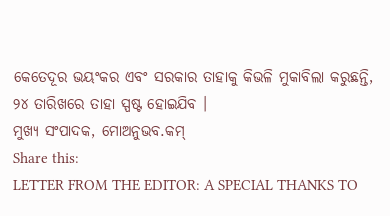କେତେଦୂର ଭୟଂକର ଏବଂ ସରକାର ତାହାକୁ କିଭଳି ମୁକାବିଲା କରୁଛନ୍ତି, ୨୪ ତାରିଖରେ ତାହା ସ୍ପଷ୍ଟ ହୋଇଯିବ ।
ମୁଖ୍ୟ ସଂପାଦକ, ମୋଅନୁଭବ.କମ୍
Share this:
LETTER FROM THE EDITOR: A SPECIAL THANKS TO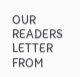OUR READERS
LETTER FROM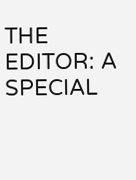THE EDITOR: A SPECIAL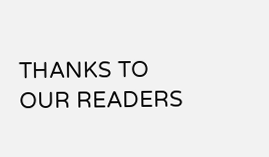THANKS TO OUR READERS